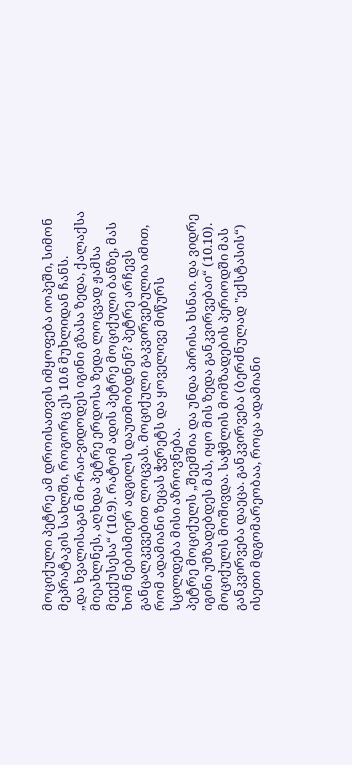მოციქული პეტრე ამ დროისათვის იმყოფება იოპეში, სიმონ მეპრატაკის სახლში, როგორც ეს 10.6 მუხლიდან ჩანს.
„და ხვალისაგან მი-რაი-ვიდოდეს იგინი გზასა ზედა, ქალაქსა მიეახლნეს, აღხდა პეტრე ერდოსა ზედა ლოცვად ჟამსა მეექუსესა“ (10.9). რატომ ადის პეტრე მოციქული ბანზე, მას ხომ ნებისმიერ ადგილს დაუთმობდნენ? პეტრე არჩევს განცალკევებით ლოცვას. მოციქული გაკვირვებულია იმით, რომ ადამიანი ზეცას ჭვრეტს და ყოველივე მიწურს სცილდება მისი აზროვნება.
პეტრე მოციქულს „შეემშია და უნდა პირისა ხსნაი. და ვიდრე იგინი უმზადებდეს მას, იყო მის ზედა განკვირვებაი“ (10.10). მოციქულს მოშივდა. საჭმლის მომზადების პერიოდში მას განკვირვება დაეცა. განკვირვება (ბერძნულად "ექსტასის“) ისეთი მდგომარეობაა, როცა ადამიანი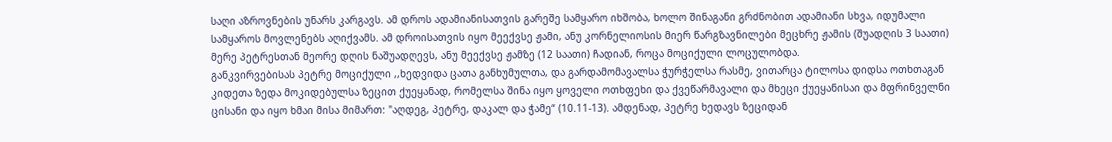საღი აზროვნების უნარს კარგავს. ამ დროს ადამიანისათვის გარეშე სამყარო იხშობა, ხოლო შინაგანი გრძნობით ადამიანი სხვა, იდუმალი სამყაროს მოვლენებს აღიქვამს. ამ დროისათვის იყო მეექვსე ჟამი, ანუ კორნელიოსის მიერ წარგზავნილები მეცხრე ჟამის (შუადღის 3 საათი) მერე პეტრესთან მეორე დღის ნაშუადღევს, ანუ მეექვსე ჟამზე (12 საათი) ჩადიან, როცა მოციქული ლოცულობდა.
განკვირვებისას პეტრე მოციქული ,,ხედვიდა ცათა განხუმულთა, და გარდამომავალსა ჭურჭელსა რასმე, ვითარცა ტილოსა დიდსა ოთხთაგან კიდეთა ზედა მოკიდებულსა ზეცით ქუეყანად, რომელსა შინა იყო ყოველი ოთხფეხი და ქვეწარმავალი და მხეცი ქუეყანისაი და მფრინველნი ცისანი და იყო ხმაი მისა მიმართ: "აღდეგ, პეტრე, დაკალ და ჭამე“ (10.11-13). ამდენად, პეტრე ხედავს ზეციდან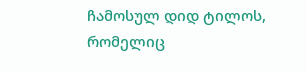ჩამოსულ დიდ ტილოს, რომელიც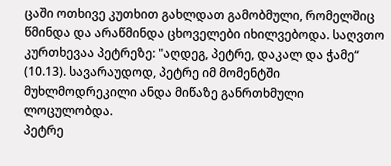ცაში ოთხივე კუთხით გახლდათ გამობმული, რომელშიც წმინდა და არაწმინდა ცხოველები იხილვებოდა. საღვთო კურთხევაა პეტრეზე: "აღდეგ, პეტრე, დაკალ და ჭამე“ (10.13). სავარაუდოდ, პეტრე იმ მომენტში მუხლმოდრეკილი ანდა მიწაზე განრთხმული ლოცულობდა.
პეტრე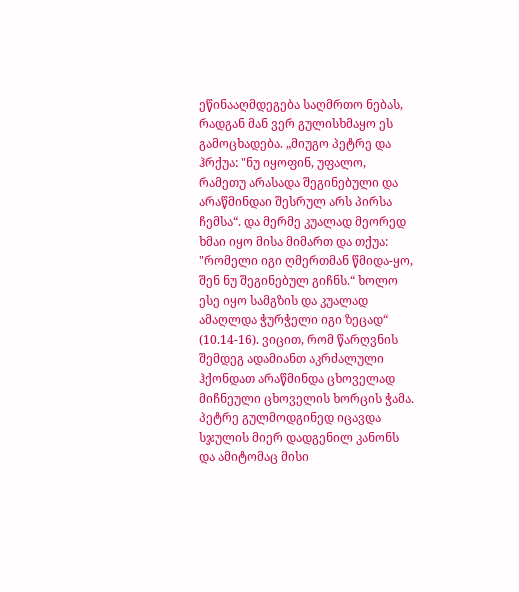ეწინააღმდეგება საღმრთო ნებას, რადგან მან ვერ გულისხმაყო ეს გამოცხადება. „მიუგო პეტრე და ჰრქუა: "ნუ იყოფინ, უფალო, რამეთუ არასადა შეგინებული და არაწმინდაი შესრულ არს პირსა ჩემსა“. და მერმე კუალად მეორედ ხმაი იყო მისა მიმართ და თქუა: "რომელი იგი ღმერთმან წმიდა-ყო, შენ ნუ შეგინებულ გიჩნს.“ ხოლო ესე იყო სამგზის და კუალად ამაღლდა ჭურჭელი იგი ზეცად“ (10.14-16). ვიცით, რომ წარღვნის შემდეგ ადამიანთ აკრძალული ჰქონდათ არაწმინდა ცხოველად მიჩნეული ცხოველის ხორცის ჭამა. პეტრე გულმოდგინედ იცავდა სჯულის მიერ დადგენილ კანონს და ამიტომაც მისი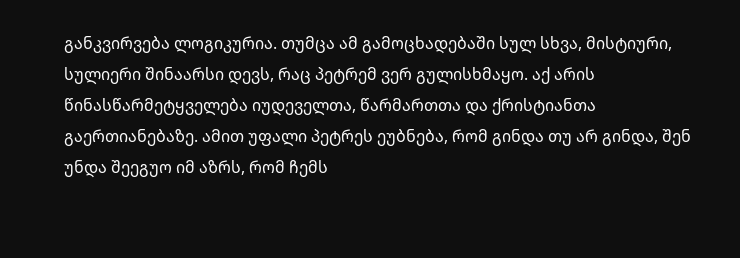განკვირვება ლოგიკურია. თუმცა ამ გამოცხადებაში სულ სხვა, მისტიური, სულიერი შინაარსი დევს, რაც პეტრემ ვერ გულისხმაყო. აქ არის წინასწარმეტყველება იუდეველთა, წარმართთა და ქრისტიანთა გაერთიანებაზე. ამით უფალი პეტრეს ეუბნება, რომ გინდა თუ არ გინდა, შენ უნდა შეეგუო იმ აზრს, რომ ჩემს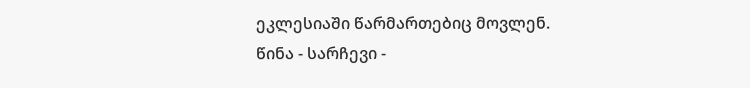ეკლესიაში წარმართებიც მოვლენ.
წინა - სარჩევი -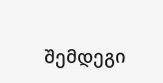შემდეგი